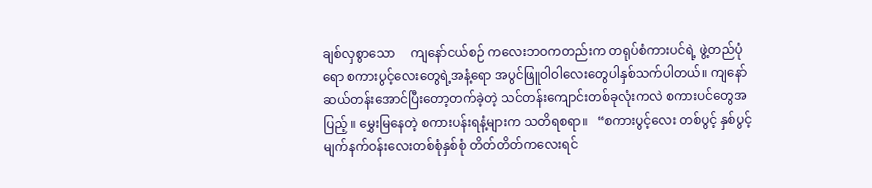ချစ်လှစွာသော     ကျနော်ငယ်စဉ် ကလေးဘဝကတည်းက တရုပ်စံကားပင်ရဲ့ ဖွဲ့တည်ပုံရော စကားပွင့်လေးတွေရဲ့အနံ့ရော အပွင်ဖြူဝါဝါလေးတွေပါနှစ်သက်ပါတယ်။ ကျနော်ဆယ်တန်းအောင်ပြီးတော့တက်ခဲ့တဲ့ သင်တန်းကျောင်းတစ်ခုလုံးကလဲ စကားပင်တွေအပြည့် ။ မွှေးမြနေတဲ့ စကားပန်းရနံ့များက သတိရစရာ။   “စကားပွင့်လေး တစ်ပွင့် နှစ်ပွင့် မျက်နက်ဝန်းလေးတစ်စုံနှစ်စုံ တိတ်တိတ်ကလေးရင်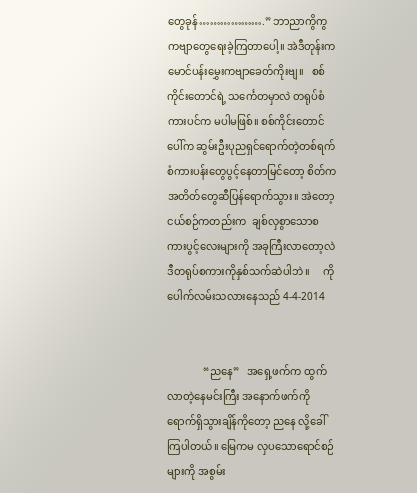တွေခုန်……………….” ဘာညာကွိကွ ကဗျာတွေရေးခဲ့ကြတာပေါ့။ အဲဒီတုန်းက မောင်ပန်းမွှေးကဗျာခေတ်ကိုးဗျ။   စစ်ကိုင်းတောင်ရဲ့ သင်္ကေတမှာလဲ တရုပ်စံကားပင်က မပါမဖြစ်။ စစ်ကိုင်းတောင်ပေါ်က ဆွမ်းဦးပုညရှင်ရောက်တဲ့တစ်ရက် စံကားပန်းတွေပွင့်နေတာမြင်တော့ စိတ်က အတိတ်တွေဆီပြန်ရောက်သွား။ အဲတော့ငယ်စဉ်ကတည်းက  ချစ်လှစွာသောစကားပွင့်လေးများကို အခုကြီးလာတော့လဲ ဒီတရုပ်စကားကိုနှစ်သက်ဆဲပါဘဲ။     ကိုပေါက်လမ်းသလားနေသည် 4-4-2014


              “ညနေ”   အရှေ့ဖက်က ထွက်လာတဲ့နေမင်းကြီး အနောက်ဖက်ကို ရောက်ရှိသွားချိန်ကိုတော့ ညနေ လို့ခေါ်ကြပါတယ်။ မြေကမ လှပသောရောင်စဉ်များကို အစွမ်း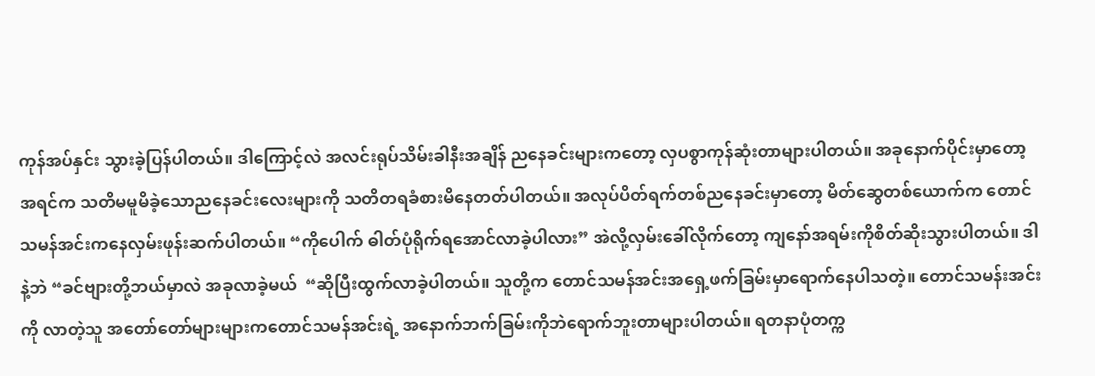ကုန်အပ်နှင်း သွားခဲ့ပြန်ပါတယ်။ ဒါကြောင့်လဲ အလင်းရုပ်သိမ်းခါနီးအချိန် ညနေခင်းများကတော့ လှပစွာကုန်ဆုံးတာများပါတယ်။ အခုနောက်ပိုင်းမှာတော့ အရင်က သတိမမူမိခဲ့သောညနေခင်းလေးများကို သတိတရခံစားမိနေတတ်ပါတယ်။ အလုပ်ပိတ်ရက်တစ်ညနေခင်းမှာတော့ မိတ်ဆွေတစ်ယောက်က တောင်သမန်အင်းကနေလှမ်းဖုန်းဆက်ပါတယ်။ “ကိုပေါက် ဓါတ်ပုံရိုက်ရအောင်လာခဲ့ပါလား” အဲလို့လှမ်းခေါ်လိုက်တော့ ကျနော်အရမ်းကိုစိတ်ဆိုးသွားပါတယ်။ ဒါနဲ့ဘဲ “ခင်ဗျားတို့ဘယ်မှာလဲ အခုလာခဲ့မယ်  “ဆိုပြီးထွက်လာခဲ့ပါတယ်။ သူတို့က တောင်သမန်အင်းအရှေ့ဖက်ခြမ်းမှာရောက်နေပါသတဲ့။ တောင်သမန်းအင်းကို လာတဲ့သူ အတော်တော်များများကတောင်သမန်အင်းရဲ့ အနောက်ဘက်ခြမ်းကိုဘဲရောက်ဘူးတာများပါတယ်။ ရတနာပုံတက္က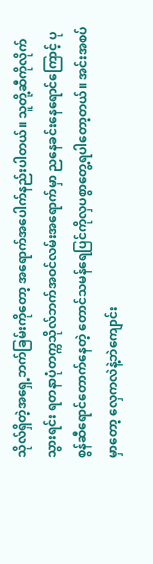သိုလ်ရှိတဲ့အရှေ့ဘက်ခြမ်းကိုတော့ အရောက်အပေါက်နည်းပါတယ်။ သူတို့ဆီကိုလိုက်သွားရင်း ရတနာပုံတက္ကသိုလ်ဘက်အဝင်လမ်းအရောက်မှာ ညနေခင်းနေရောင်ကြောင့် ပုစွန်ဆီရောင်တောက်နေတဲ့ တောင်သမန်ရေပြင်ကိုလှပစွာတွေ့ရပါတော့တယ်။ အင်းအစပ်မှာတော့ လှေကလဲနဲ့ဘဲကျောင်း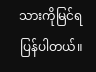သားကိုမြင်ရပြန်ပါတယ်။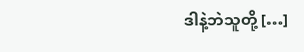ဒါနဲ့ဘဲသူတို့ […]